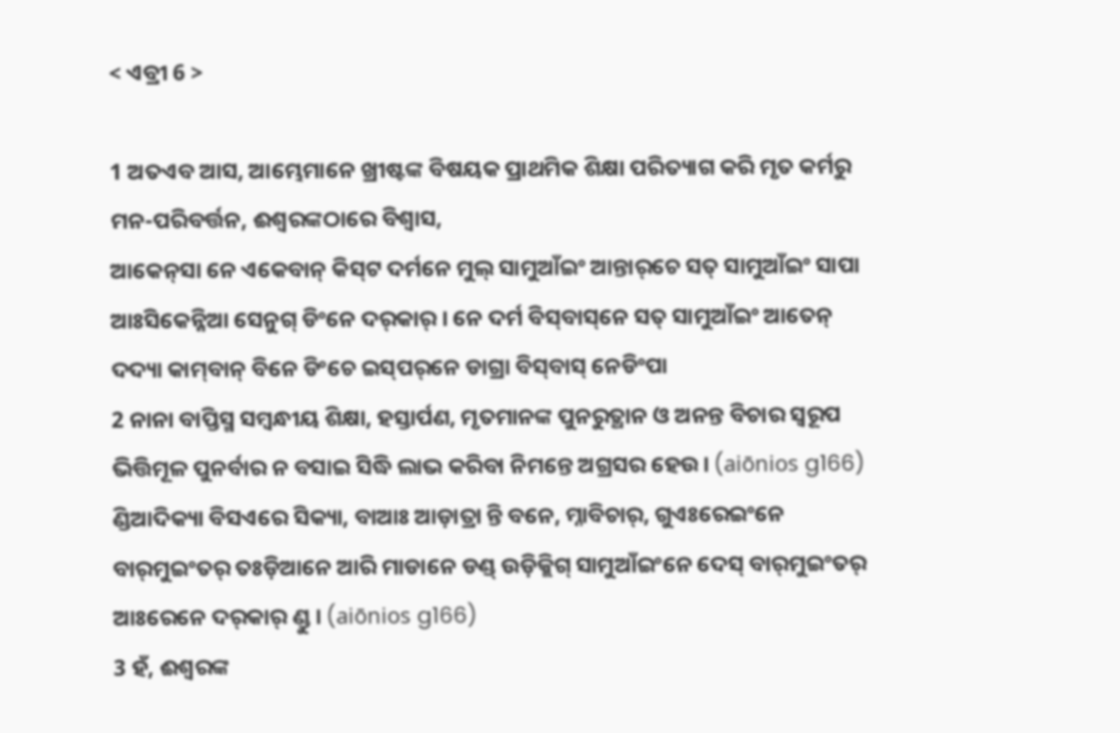< ଏବ୍ରୀ 6 >

1 ଅତଏବ ଆସ, ଆମ୍ଭେମାନେ ଖ୍ରୀଷ୍ଟଙ୍କ ବିଷୟକ ପ୍ରାଥମିକ ଶିକ୍ଷା ପରିତ୍ୟାଗ କରି ମୃତ କର୍ମରୁ ମନ-ପରିବର୍ତ୍ତନ, ଈଶ୍ବରଙ୍କଠାରେ ବିଶ୍ୱାସ,
ଆକେନ୍‌ସା ନେ ଏକେବାନ୍ କିସ୍‌ଟ ଦର୍ମନେ ମୁଲ୍ ସାମୁଆଁଇଂ ଆନ୍ତାର୍‌ଚେ ସତ୍ ସାମୁଆଁଇଂ ସାପା ଆଃସିକେନ୍ନିଆ ସେନୁଗ୍ ଡିଂନେ ଦର୍‌କାର୍ । ନେ ଦର୍ମ ବିସ୍‌ବାସ୍‌ନେ ସତ୍ ସାମୁଆଁଇଂ ଆତେନ୍‌ ଦଦ୍ୟା କାମ୍‌ବାନ୍ ବିନେ ଡିଂଚେ ଇସ୍‌ପର୍‌ନେ ଡାଗ୍ରା ବିସ୍‌ବାସ୍‌ ନେଡିଂପା
2 ନାନା ବାପ୍ତିସ୍ମ ସମ୍ବନ୍ଧୀୟ ଶିକ୍ଷା, ହସ୍ତାର୍ପଣ, ମୃତମାନଙ୍କ ପୁନରୁତ୍ଥାନ ଓ ଅନନ୍ତ ବିଚାର ସ୍ୱରୂପ ଭିତ୍ତିମୂଳ ପୁନର୍ବାର ନ ବସାଇ ସିଦ୍ଧି ଲାଭ କରିବା ନିମନ୍ତେ ଅଗ୍ରସର ହେଉ। (aiōnios g166)
ଣ୍ଡିଆଦିକ୍ୟା ବିସ‍ଏରେ ସିକ୍ୟା, ବାଆଃ ଆଡ଼ାତ୍ରା ନ୍ତି ବନେ, ମ୍ନାବିଚାର୍, ଗୁଏଃରେଇଂନେ ବାର୍‌ମୁଇଂତର୍‌ ତଃଡ଼ିଆନେ ଆରି ମାଡାନେ ଡଣ୍ଡ୍ ଉଡ଼ିକ୍ଲିଗ୍ ସାମୁଆଁଇଂନେ ଦେସ୍ ବାର୍‌ମୁଇଂତର୍ ଆଃରେନେ ଦର୍‌କାର୍ ଣ୍ଡୁ । (aiōnios g166)
3 ହଁ, ଈଶ୍ବରଙ୍କ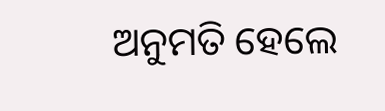ଅନୁମତି ହେଲେ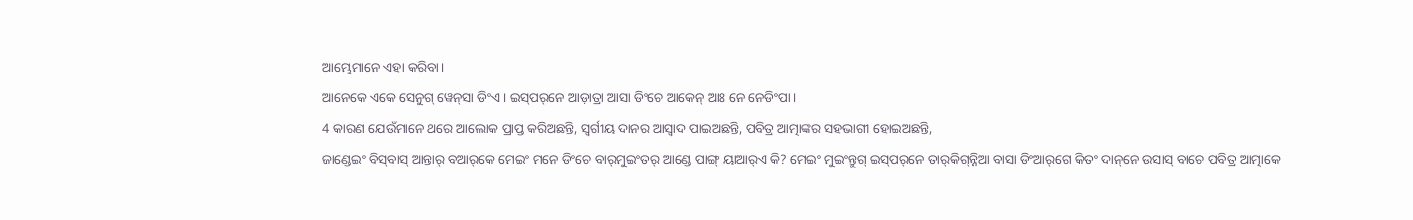ଆମ୍ଭେମାନେ ଏହା କରିବା।
ଆନେକେ ଏକେ ସେନୁଗ୍ ୱେନ୍‌ସା ଡିଂଏ । ଇସ୍‌ପର୍‌ନେ ଆଡ଼ାତ୍ରା ଆସା ଡିଂଚେ ଆକେନ୍‌ ଆଃ ନେ ନେଡିଂପା ।
4 କାରଣ ଯେଉଁମାନେ ଥରେ ଆଲୋକ ପ୍ରାପ୍ତ କରିଅଛନ୍ତି, ସ୍ୱର୍ଗୀୟ ଦାନର ଆସ୍ୱାଦ ପାଇଅଛନ୍ତି, ପବିତ୍ର ଆତ୍ମାଙ୍କର ସହଭାଗୀ ହୋଇଅଛନ୍ତି,
ଜାଣ୍ଡେଇଂ ବିସ୍‌ବାସ୍‌ ଆନ୍ତାର୍‌ ବ‍ଆର୍‌କେ ମେଇଂ ମନେ ଡିଂଚେ ବାର୍‌ମୁଇଂତର୍ ଆଣ୍ଡେ ପାଙ୍ଗ୍ ୟାଆର୍‌ଏ କି? ମେଇଂ ମୁଇଂନ୍ତୁଗ୍ ଇସ୍‌ପର୍‌ନେ ତାର୍‌କିଗ୍‌ନ୍ନିଆ ବାସା ଡିଂଆର୍‌ଗେ କିତଂ ଦାନ୍‌ନେ ଉସାସ୍ ବାଚେ ପବିତ୍ର‍ ଆତ୍ମାକେ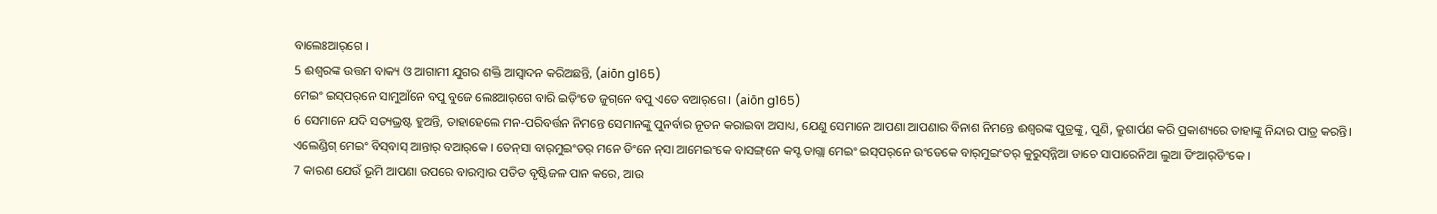ବାଲେଃଆର୍‌ଗେ ।
5 ଈଶ୍ବରଙ୍କ ଉତ୍ତମ ବାକ୍ୟ ଓ ଆଗାମୀ ଯୁଗର ଶକ୍ତି ଆସ୍ୱାଦନ କରିଅଛନ୍ତି, (aiōn g165)
ମେଇଂ ଇସ୍‌ପର୍‌ନେ ସାମୁଆଁନେ ବପୁ ବୁଜେ ଲେଃଆର୍‌ଗେ ବାରି ଇଡ଼ିଂଡେ ଜୁଗ୍‌ନେ ବପୁ ଏତେ ବଆର୍‌ଗେ । (aiōn g165)
6 ସେମାନେ ଯଦି ସତ୍ୟଭ୍ରଷ୍ଟ ହୁଅନ୍ତି, ତାହାହେଲେ ମନ-ପରିବର୍ତ୍ତନ ନିମନ୍ତେ ସେମାନଙ୍କୁ ପୁନର୍ବାର ନୂତନ କରାଇବା ଅସାଧ୍ୟ, ଯେଣୁ ସେମାନେ ଆପଣା ଆପଣାର ବିନାଶ ନିମନ୍ତେ ଈଶ୍ବରଙ୍କ ପୁତ୍ରଙ୍କୁ, ପୁଣି, କ୍ରୁଶାର୍ପଣ କରି ପ୍ରକାଶ୍ୟରେ ତାହାଙ୍କୁ ନିନ୍ଦାର ପାତ୍ର କରନ୍ତି।
ଏଲେଣ୍ଡିଗ୍ ମେଇଂ ବିସ୍‌ବାସ୍ ଆନ୍ତାର୍‌ ବ‍ଆର୍‌କେ । ତେନ୍‌ସା ବାର୍‌ମୁଇଂତର୍ ମନେ ଡିଂନେ ନ୍‌ସା ଆମେଇଂକେ ବାସଙ୍ଗ୍‌ନେ କସ୍ଟ ଡାଗ୍ଲା ମେଇଂ ଇସ୍‌ପର୍‌ନେ ଉଂଡେକେ ବାର୍‌ମୁଇଂତର୍ କୁରୁସ୍‌ନ୍ନିଆ ଡାଚେ ସାପାରେନିଆ ଲୁଆ ଡିଂଆର୍‌ଡିଂକେ ।
7 କାରଣ ଯେଉଁ ଭୂମି ଆପଣା ଉପରେ ବାରମ୍ବାର ପତିତ ବୃଷ୍ଟିଜଳ ପାନ କରେ, ଆଉ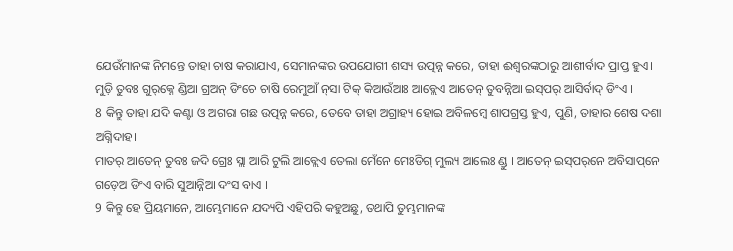ଯେଉଁମାନଙ୍କ ନିମନ୍ତେ ତାହା ଚାଷ କରାଯାଏ, ସେମାନଙ୍କର ଉପଯୋଗୀ ଶସ୍ୟ ଉତ୍ପନ୍ନ କରେ, ତାହା ଈଶ୍ବରଙ୍କଠାରୁ ଆଶୀର୍ବାଦ ପ୍ରାପ୍ତ ହୁଏ।
ମୁଡ଼ି ତୁବଃ ଗୁର୍‌କ୍ନେ ଣ୍ଡିଆ ଗ୍ର‍ଅନ୍‌ ଡିଂଚେ ଚାଷି ରେମୁଆଁ ନ୍‌ସା ଟିକ୍ କିଆଉଁଆଃ ଆବ୍ଲେଏ ଆତେନ୍‌ ତୁବନ୍ନିଆ ଇସ୍‌ପର୍‌ ଆସିର୍ବାଦ୍ ଡିଂଏ ।
8 କିନ୍ତୁ ତାହା ଯଦି କଣ୍ଟା ଓ ଅଗରା ଗଛ ଉତ୍ପନ୍ନ କରେ, ତେବେ ତାହା ଅଗ୍ରାହ୍ୟ ହୋଇ ଅବିଳମ୍ବେ ଶାପଗ୍ରସ୍ତ ହୁଏ, ପୁଣି, ତାହାର ଶେଷ ଦଶା ଅଗ୍ନିଦାହ।
ମାତର୍‌ ଆତେନ୍‌ ତୁବଃ ଜଦି ଗ୍ରେଃ ସ୍ଲା ଆରି ଟୁଲି ଆବ୍ଲେଏ ତେଲା ମେଁନେ ମେଃଡିଗ୍ ମୁଲ୍ୟ ଆଲେଃ ଣ୍ଡୁ । ଆତେନ୍‌ ଇସ୍‌ପର୍‌ନେ ଅବିସାପ୍‌ନେ ଗଡ଼େଅ ଡିଂଏ ବାରି ସୁଆନ୍ନିଆ ଦଂସ ବାଏ ।
9 କିନ୍ତୁ ହେ ପ୍ରିୟମାନେ, ଆମ୍ଭେମାନେ ଯଦ୍ୟପି ଏହିପରି କହୁଅଛୁ, ତଥାପି ତୁମ୍ଭମାନଙ୍କ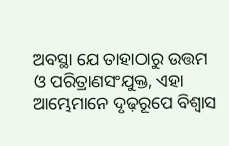ଅବସ୍ଥା ଯେ ତାହାଠାରୁ ଉତ୍ତମ ଓ ପରିତ୍ରାଣସଂଯୁକ୍ତ, ଏହା ଆମ୍ଭେମାନେ ଦୃଢ଼ରୂପେ ବିଶ୍ୱାସ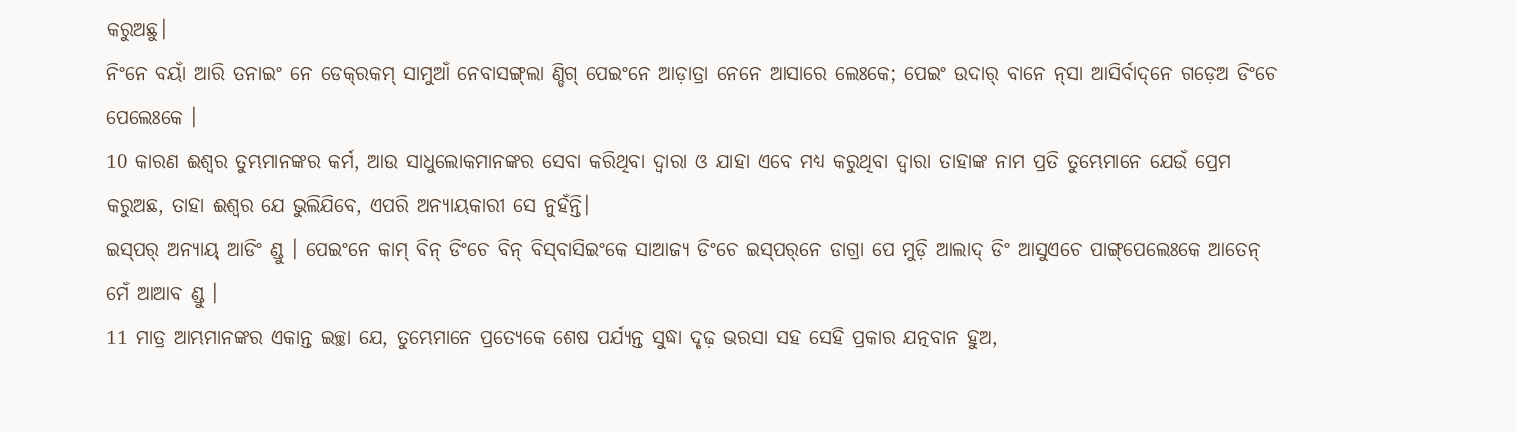କରୁଅଛୁ।
ନିଂନେ ବୟାଁ ଆରି ତନାଇଂ ନେ ଡେକ୍‌ରକମ୍ ସାମୁଆଁ ନେବାସଙ୍ଗ୍‌ଲା ଣ୍ଡିଗ୍ ପେଇଂନେ ଆଡ଼ାତ୍ରା ନେନେ ଆସାରେ ଲେଃକେ; ପେଇଂ ଉଦାର୍ ବାନେ ନ୍‌ସା ଆସିର୍ବାଦ୍‌ନେ ଗଡ଼େଅ ଡିଂଚେ ପେଲେଃକେ ।
10 କାରଣ ଈଶ୍ବର ତୁମ୍ଭମାନଙ୍କର କର୍ମ, ଆଉ ସାଧୁଲୋକମାନଙ୍କର ସେବା କରିଥିବା ଦ୍ୱାରା ଓ ଯାହା ଏବେ ମଧ୍ୟ କରୁଥିବା ଦ୍ୱାରା ତାହାଙ୍କ ନାମ ପ୍ରତି ତୁମ୍ଭେମାନେ ଯେଉଁ ପ୍ରେମ କରୁଅଛ, ତାହା ଈଶ୍ବର ଯେ ଭୁଲିଯିବେ, ଏପରି ଅନ୍ୟାୟକାରୀ ସେ ନୁହଁନ୍ତି।
ଇସ୍‌ପର୍ ଅନ୍ୟାୟ୍ ଆଡିଂ ଣ୍ଡୁ । ପେଇଂନେ କାମ୍ ବିନ୍ ଡିଂଚେ ବିନ୍ ବିସ୍‌ବାସି‍ଇଂକେ ସାଆଜ୍ୟ ଡିଂଚେ ଇସ୍‌ପର୍‌ନେ ଡାଗ୍ରା ପେ ମୁଡ଼ି ଆଲାଦ୍ ଡିଂ ଆସୁଏଚେ ପାଙ୍ଗ୍‌ପେଲେଃକେ ଆତେନ୍‌ ମେଁ ଆଆବ ଣ୍ଡୁ ।
11 ମାତ୍ର ଆମ୍ଭମାନଙ୍କର ଏକାନ୍ତ ଇଚ୍ଛା ଯେ, ତୁମ୍ଭେମାନେ ପ୍ରତ୍ୟେକେ ଶେଷ ପର୍ଯ୍ୟନ୍ତ ସୁଦ୍ଧା ଦୃଢ଼ ଭରସା ସହ ସେହି ପ୍ରକାର ଯତ୍ନବାନ ହୁଅ,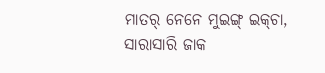ମାତର୍‌ ନେନେ ମୁଇଙ୍ଗ୍ ଇକ୍‌ଚା, ସାରାସାରି ଜାକ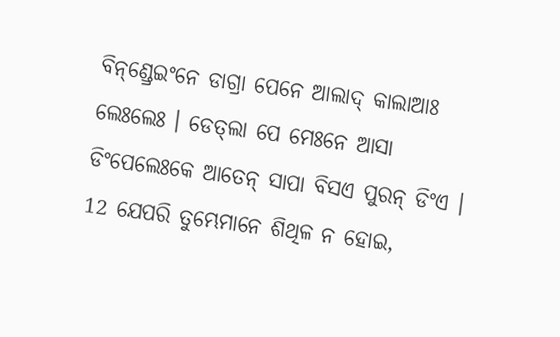ବିନ୍‌ଣ୍ଡ୍ରେଇଂନେ ଡାଗ୍ରା ପେନେ ଆଲାଦ୍ କାଲାଆଃ ଲେଃଲେଃ । ଡେତ୍‌ଲା ପେ ମେଃନେ ଆସା ଡିଂପେଲେଃକେ ଆତେନ୍‌ ସାପା ବିସ‍ଏ ପୁରନ୍ ଡିଂଏ ।
12 ଯେପରି ତୁମ୍ଭେମାନେ ଶିଥିଳ ନ ହୋଇ,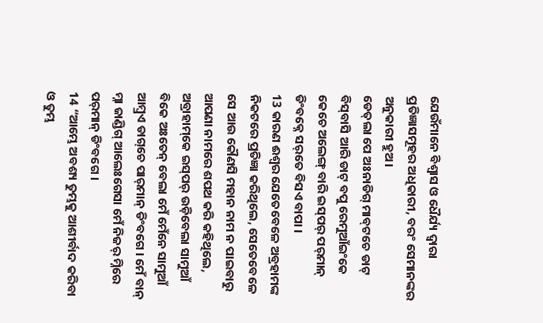ଯେଉଁମାନେ ବିଶ୍ୱାସ ଓ ଧୈର୍ଯ୍ୟ ଦ୍ୱାରା ପ୍ରତିଜ୍ଞାସମୂହର ଅଧିକାରୀ, ବରଂ ସେମାନଙ୍କର ଅନୁକାରୀ ହୁଅ।
ଡେତ୍‌ଲା ପେ ଅଃନାଡିଗ୍ ମାବ୍‌ଟଚେ ଡାଟ୍ ବିସ୍‌ବାସି ଆରି ଡାଟ୍‌ ବପୁ ରେମୁଆଁଇଂକେ କେଚେ ଅଲେଙ୍ଗ୍ ବାରି ଇସ୍‌ପର୍ ପର୍‌ମାନ୍ ଡିଂବକ୍ନେ ସର୍‌ତେ ବିସ‍ଏ ବାପା ।
13 କାରଣ ଈଶ୍ବର ଯେତେବେଳେ ଅବ୍ରହାମଙ୍କ ନିକଟରେ ପ୍ରତିଜ୍ଞା କରିଥିଲେ, ସେତେବେଳେ ସେ ଆଉ କୌଣସି ମହାନ ନାମ ନ ପାଇବାରୁ ଆପଣା ନାମରେ ଶପଥ କରି କହିଥିଲେ,
ଅବ୍ରାହାମ୍‌କେ ଇସ୍‌ପର୍ ଉଡ଼ିବେଲା ସାମୁଆଁ ବିକେ ଅଃତେନ୍‌ ବେଲା ମେଁ ମେଁନେ ସାମୁଆଁ ଆମ୍ବ୍ର‍ଏ ଡାଗ୍‌ଚେ ପାର୍‌ମାନ୍ ଡିଂବଗେ । ମେଁ ବାନ୍ ମ୍ନା ଜାଣ୍ଡିଗ୍ ଆଲେଃଗେସା ମେଁ ନିଜର୍ ମ୍ନିରେ ପର୍‌ମାନ୍ ଡିଂବଗେ ।
14 “ଆମ୍ଭେ ଅବଶ୍ୟ ତୁମ୍ଭକୁ ଆଶୀର୍ବାଦ କରିବା ଓ ତୁମ୍ଭ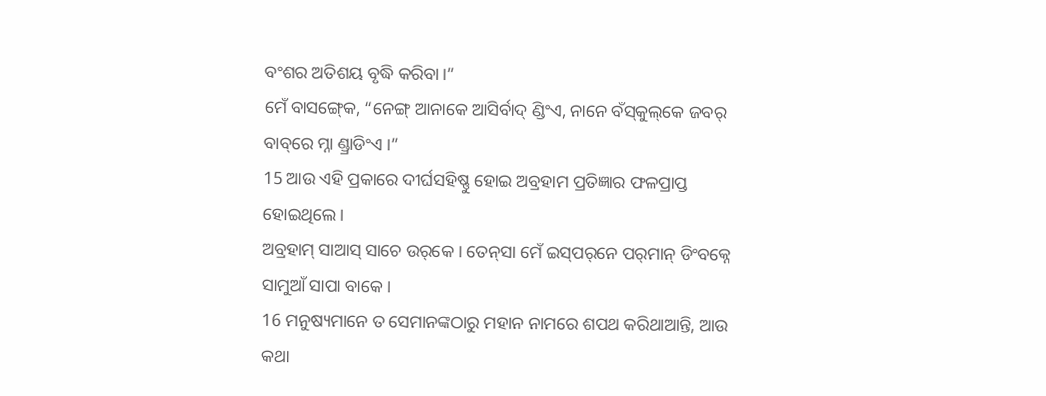ବଂଶର ଅତିଶୟ ବୃଦ୍ଧି କରିବା।”
ମେଁ ବାସଙ୍ଗ୍‍କେ, “ନେଙ୍ଗ୍‍ ଆନାକେ ଆସିର୍ବାଦ୍ ଣ୍ଡିଂଏ, ନାନେ ବଁସ୍‌କୁଲ୍‌କେ ଜବର୍‌ ବାବ୍‌ରେ ମ୍ନା ଣ୍ଡ୍ରାଡିଂଏ ।”
15 ଆଉ ଏହି ପ୍ରକାରେ ଦୀର୍ଘସହିଷ୍ଣୁ ହୋଇ ଅବ୍ରହାମ ପ୍ରତିଜ୍ଞାର ଫଳପ୍ରାପ୍ତ ହୋଇଥିଲେ।
ଅବ୍ରହାମ୍ ସାଆସ୍ ସାଚେ ଉର୍‌କେ । ତେନ୍‌ସା ମେଁ ଇସ୍‌ପର୍‌ନେ ପର୍‌ମାନ୍‌ ଡିଂବକ୍ନେ ସାମୁଆଁ ସାପା ବାକେ ।
16 ମନୁଷ୍ୟମାନେ ତ ସେମାନଙ୍କଠାରୁ ମହାନ ନାମରେ ଶପଥ କରିଥାଆନ୍ତି, ଆଉ କଥା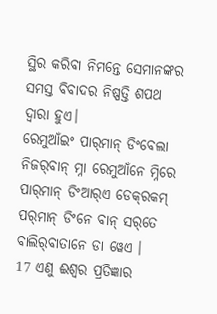ସ୍ଥିର କରିବା ନିମନ୍ତେ ସେମାନଙ୍କର ସମସ୍ତ ବିବାଦର ନିଷ୍ପତ୍ତି ଶପଥ ଦ୍ୱାରା ହୁଏ।
ରେମୁଆଁଇଂ ପାର୍‌ମାନ୍ ଡିଂବେଲା ନିଜର୍‌ବାନ୍ ମ୍ନା ରେମୁଆଁନେ ମ୍ନିରେ ପାର୍‌ମାନ୍ ଡିଂଆର୍‌ଏ ଡେକ୍‌ରକମ୍ ପର୍‌ମାନ୍ ଡିଂନେ ବାନ୍‌ ସର୍‌ତେ ବାଲିର୍‌ବାତାନେ ଡା ୱେଏ ।
17 ଏଣୁ ଈଶ୍ବର ପ୍ରତିଜ୍ଞାର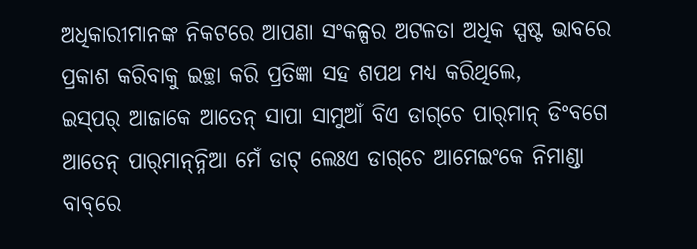ଅଧିକାରୀମାନଙ୍କ ନିକଟରେ ଆପଣା ସଂକଳ୍ପର ଅଟଳତା ଅଧିକ ସ୍ପଷ୍ଟ ଭାବରେ ପ୍ରକାଶ କରିବାକୁ ଇଚ୍ଛା କରି ପ୍ରତିଜ୍ଞା ସହ ଶପଥ ମଧ୍ୟ କରିଥିଲେ,
ଇସ୍‌ପର୍ ଆଜାକେ ଆତେନ୍‌ ସାପା ସାମୁଆଁ ବିଏ ଡାଗ୍‌ଚେ ପାର୍‌ମାନ୍ ଡିଂବଗେ ଆତେନ୍‌ ପାର୍‌ମାନ୍‌ନ୍ନିଆ ମେଁ ଡାଟ୍ ଲେଃଏ ଡାଗ୍‌ଚେ ଆମେଇଂକେ ନିମାଣ୍ଡା ବାବ୍‌ରେ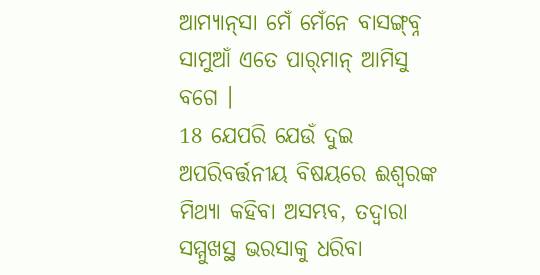ଆମ୍ୟାନ୍‌ସା ମେଁ ମେଁନେ ବାସଙ୍ଗ୍‌ବ୍ନ ସାମୁଆଁ ଏତେ ପାର୍‌ମାନ୍ ଆମିସୁ ବଗେ ।
18 ଯେପରି ଯେଉଁ ଦୁଇ ଅପରିବର୍ତ୍ତନୀୟ ବିଷୟରେ ଈଶ୍ବରଙ୍କ ମିଥ୍ୟା କହିବା ଅସମ୍ଭବ, ତଦ୍ୱାରା ସମ୍ମୁଖସ୍ଥ ଭରସାକୁ ଧରିବା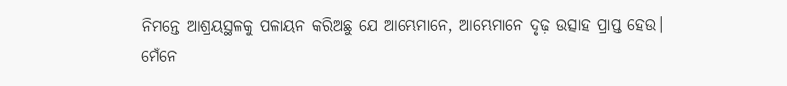ନିମନ୍ତେ ଆଶ୍ରୟସ୍ଥଳକୁ ପଳାୟନ କରିଅଛୁ ଯେ ଆମ୍ଭେମାନେ, ଆମ୍ଭେମାନେ ଦୃଢ଼ ଉତ୍ସାହ ପ୍ରାପ୍ତ ହେଉ।
ମେଁନେ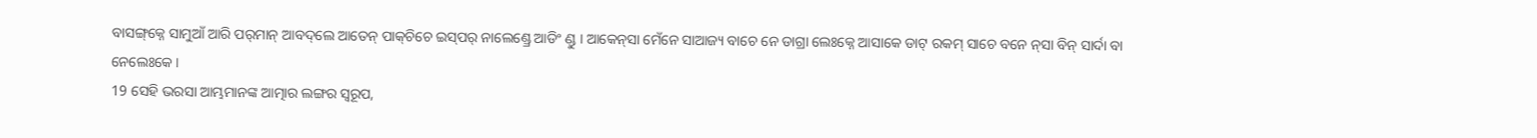ବାସଙ୍ଗ୍‌କ୍ନେ ସାମୁଆଁ ଆରି ପର୍‌ମାନ୍ ଆବଦ୍‌ଲେ ଆତେନ୍‌ ପାକ୍‌ଚିଚେ ଇସ୍‌ପର୍ ନାଲେଣ୍ଡ୍ରେ ଆଡିଂ ଣ୍ଡୁ । ଆକେନ୍‌ସା ମେଁନେ ସାଆଜ୍ୟ ବାଚେ ନେ ଡାଗ୍ରା ଲେଃକ୍ନେ ଆସାକେ ଡାଟ୍ ରକମ୍ ସାଚେ ବନେ ନ୍‌ସା ବିନ୍ ସାର୍ଦା ବା ନେଲେଃକେ ।
19 ସେହି ଭରସା ଆମ୍ଭମାନଙ୍କ ଆତ୍ମାର ଲଙ୍ଗର ସ୍ୱରୂପ,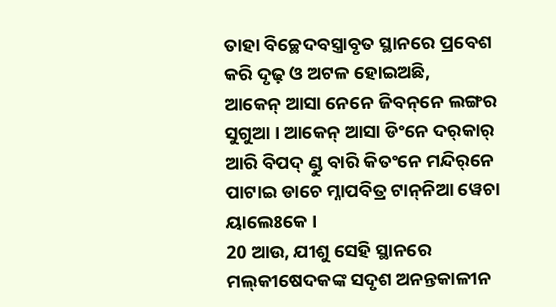ତାହା ବିଚ୍ଛେଦବସ୍ତ୍ରାବୃତ ସ୍ଥାନରେ ପ୍ରବେଶ କରି ଦୃଢ଼ ଓ ଅଟଳ ହୋଇଅଛି,
ଆକେନ୍ ଆସା ନେନେ ଜିବନ୍‌ନେ ଲଙ୍ଗର ସୁଗୁଆ । ଆକେନ୍ ଆସା ଡିଂନେ ଦର୍‌କାର୍ ଆରି ବିପଦ୍ ଣ୍ଡୁ ବାରି କିତଂନେ ମନ୍ଦିର୍‌ନେ ପାଟାଇ ଡାଚେ ମ୍ନାପବିତ୍ର ଟାନ୍‌ନିଆ ୱେଚା ୟାଲେଃକେ ।
20 ଆଉ, ଯୀଶୁ ସେହି ସ୍ଥାନରେ ମଲ୍‍କୀଷେଦକଙ୍କ ସଦୃଶ ଅନନ୍ତକାଳୀନ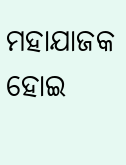ମହାଯାଜକ ହୋଇ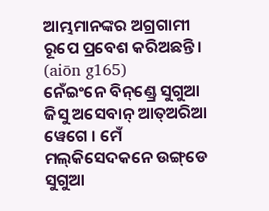ଆମ୍ଭମାନଙ୍କର ଅଗ୍ରଗାମୀ ରୂପେ ପ୍ରବେଶ କରିଅଛନ୍ତି। (aiōn g165)
ନେଁଇଂନେ ବିନ୍‌ଣ୍ଡ୍ରେ ସୁଗୁଆ ଜିସୁ ଅସେବାନ୍ ଆତ୍‌ଅରିଆ ୱେଗେ । ମେଁ ମଲ୍‌କିସେଦକନେ ଉଙ୍ଗ୍‌ଡେ ସୁଗୁଆ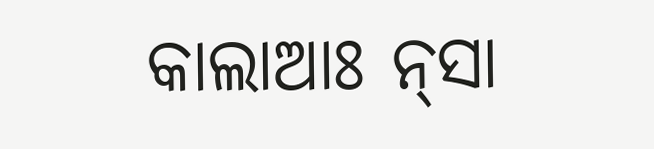କାଲାଆଃ ନ୍‌ସା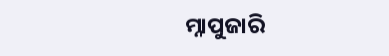ମ୍ନାପୁଜାରି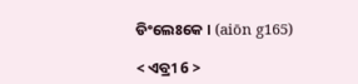ଡିଂଲେଃକେ । (aiōn g165)

< ଏବ୍ରୀ 6 >